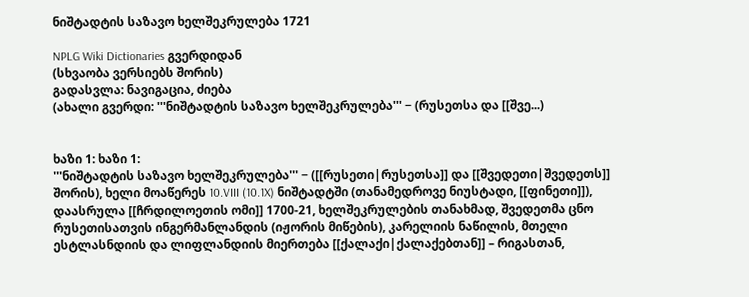ნიშტადტის საზავო ხელშეკრულება 1721

NPLG Wiki Dictionaries გვერდიდან
(სხვაობა ვერსიებს შორის)
გადასვლა: ნავიგაცია, ძიება
(ახალი გვერდი: '''ნიშტადტის საზავო ხელშეკრულება''' − (რუსეთსა და [[შვე...)


ხაზი 1: ხაზი 1:
'''ნიშტადტის საზავო ხელშეკრულება''' − ([[რუსეთი|რუსეთსა]] და [[შვედეთი|შვედეთს]] შორის), ხელი მოაწერეს 10.VIII (10.1X) ნიშტადტში (თანამედროვე ნიუსტადი, [[ფინეთი]]), დაასრულა [[ჩრდილოეთის ომი]] 1700-21, ხელშეკრულების თანახმად, შვედეთმა ცნო რუსეთისათვის ინგერმანლანდის (იჟორის მიწების), კარელიის ნაწილის, მთელი ესტლასნდიის და ლიფლანდიის მიერთება [[ქალაქი|ქალაქებთან]] – რიგასთან,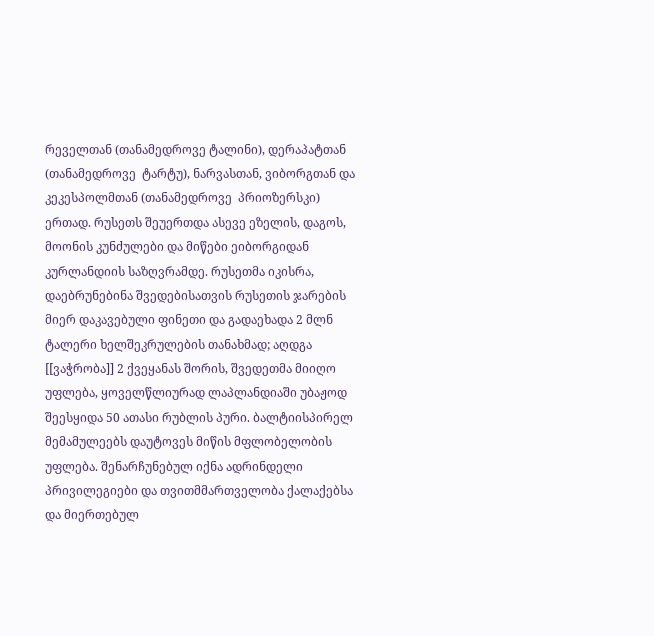რეველთან (თანამედროვე ტალინი), დერაპატთან (თანამედროვე  ტარტუ), ნარვასთან, ვიბორგთან და კეკესპოლმთან (თანამედროვე  პრიოზერსკი) ერთად. რუსეთს შეუერთდა ასევე ეზელის, დაგოს, მოონის კუნძულები და მიწები ეიბორგიდან კურლანდიის საზღვრამდე. რუსეთმა იკისრა, დაებრუნებინა შვედებისათვის რუსეთის ჯარების მიერ დაკავებული ფინეთი და გადაეხადა 2 მლნ ტალერი ხელშეკრულების თანახმად; აღდგა [[ვაჭრობა]] 2 ქვეყანას შორის, შვედეთმა მიიღო უფლება, ყოველწლიურად ლაპლანდიაში უბაჟოდ შეესყიდა 50 ათასი რუბლის პური. ბალტიისპირელ მემამულეებს დაუტოვეს მიწის მფლობელობის უფლება. შენარჩუნებულ იქნა ადრინდელი პრივილეგიები და თვითმმართველობა ქალაქებსა და მიერთებულ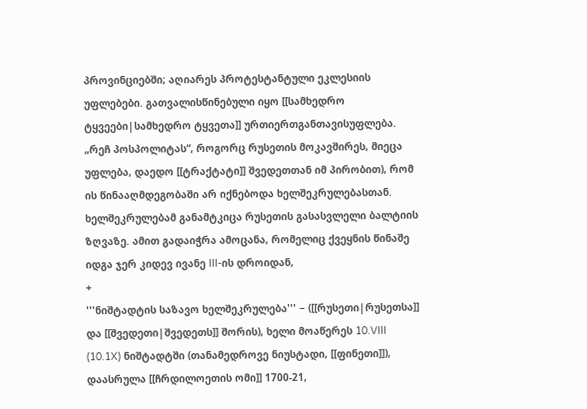პროვინციებში; აღიარეს პროტესტანტული ეკლესიის უფლებები. გათვალისწინებული იყო [[სამხედრო ტყვეები|სამხედრო ტყვეთა]] ურთიერთგანთავისუფლება. „რეჩ პოსპოლიტას“, როგორც რუსეთის მოკავშირეს, მიეცა უფლება, დაედო [[ტრაქტატი]] შვედეთთან იმ პირობით), რომ ის წინააღმდეგობაში არ იქნებოდა ხელშეკრულებასთან. ხელშეკრულებამ განამტკიცა რუსეთის გასასვლელი ბალტიის ზღვაზე. ამით გადაიჭრა ამოცანა, რომელიც ქვეყნის წინაშე იდგა ჯერ კიდევ ივანე III-ის დროიდან,
+
'''ნიშტადტის საზავო ხელშეკრულება''' − ([[რუსეთი|რუსეთსა]] და [[შვედეთი|შვედეთს]] შორის), ხელი მოაწერეს 10.VIII (10.1X) ნიშტადტში (თანამედროვე ნიუსტადი, [[ფინეთი]]), დაასრულა [[ჩრდილოეთის ომი]] 1700-21,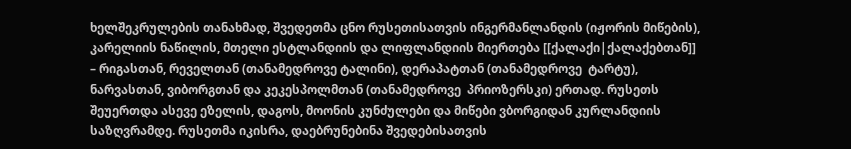ხელშეკრულების თანახმად, შვედეთმა ცნო რუსეთისათვის ინგერმანლანდის (იჟორის მიწების), კარელიის ნაწილის, მთელი ესტლანდიის და ლიფლანდიის მიერთება [[ქალაქი|ქალაქებთან]] – რიგასთან, რეველთან (თანამედროვე ტალინი), დერაპატთან (თანამედროვე  ტარტუ), ნარვასთან, ვიბორგთან და კეკესპოლმთან (თანამედროვე  პრიოზერსკი) ერთად. რუსეთს შეუერთდა ასევე ეზელის, დაგოს, მოონის კუნძულები და მიწები ვბორგიდან კურლანდიის საზღვრამდე. რუსეთმა იკისრა, დაებრუნებინა შვედებისათვის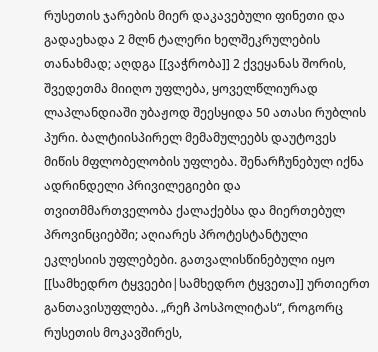რუსეთის ჯარების მიერ დაკავებული ფინეთი და გადაეხადა 2 მლნ ტალერი ხელშეკრულების თანახმად; აღდგა [[ვაჭრობა]] 2 ქვეყანას შორის, შვედეთმა მიიღო უფლება, ყოველწლიურად ლაპლანდიაში უბაჟოდ შეესყიდა 50 ათასი რუბლის პური. ბალტიისპირელ მემამულეებს დაუტოვეს მიწის მფლობელობის უფლება. შენარჩუნებულ იქნა ადრინდელი პრივილეგიები და თვითმმართველობა ქალაქებსა და მიერთებულ პროვინციებში; აღიარეს პროტესტანტული ეკლესიის უფლებები. გათვალისწინებული იყო [[სამხედრო ტყვეები|სამხედრო ტყვეთა]] ურთიერთ განთავისუფლება. „რეჩ პოსპოლიტას“, როგორც რუსეთის მოკავშირეს,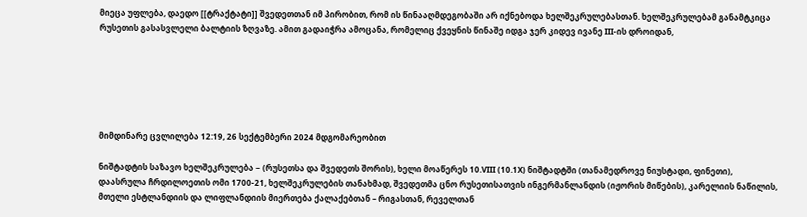მიეცა უფლება, დაედო [[ტრაქტატი]] შვედეთთან იმ პირობით, რომ ის წინააღმდეგობაში არ იქნებოდა ხელშეკრულებასთან. ხელშეკრულებამ განამტკიცა რუსეთის გასასვლელი ბალტიის ზღვაზე. ამით გადაიჭრა ამოცანა, რომელიც ქვეყნის წინაშე იდგა ჯერ კიდევ ივანე III-ის დროიდან,






მიმდინარე ცვლილება 12:19, 26 სექტემბერი 2024 მდგომარეობით

ნიშტადტის საზავო ხელშეკრულება − (რუსეთსა და შვედეთს შორის), ხელი მოაწერეს 10.VIII (10.1X) ნიშტადტში (თანამედროვე ნიუსტადი, ფინეთი), დაასრულა ჩრდილოეთის ომი 1700-21, ხელშეკრულების თანახმად, შვედეთმა ცნო რუსეთისათვის ინგერმანლანდის (იჟორის მიწების), კარელიის ნაწილის, მთელი ესტლანდიის და ლიფლანდიის მიერთება ქალაქებთან – რიგასთან, რეველთან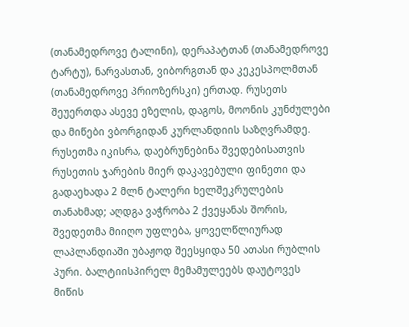(თანამედროვე ტალინი), დერაპატთან (თანამედროვე ტარტუ), ნარვასთან, ვიბორგთან და კეკესპოლმთან (თანამედროვე პრიოზერსკი) ერთად. რუსეთს შეუერთდა ასევე ეზელის, დაგოს, მოონის კუნძულები და მიწები ვბორგიდან კურლანდიის საზღვრამდე. რუსეთმა იკისრა, დაებრუნებინა შვედებისათვის რუსეთის ჯარების მიერ დაკავებული ფინეთი და გადაეხადა 2 მლნ ტალერი ხელშეკრულების თანახმად; აღდგა ვაჭრობა 2 ქვეყანას შორის, შვედეთმა მიიღო უფლება, ყოველწლიურად ლაპლანდიაში უბაჟოდ შეესყიდა 50 ათასი რუბლის პური. ბალტიისპირელ მემამულეებს დაუტოვეს მიწის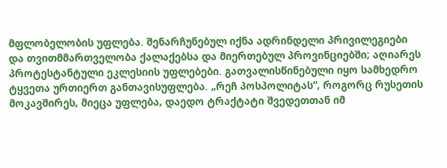მფლობელობის უფლება. შენარჩუნებულ იქნა ადრინდელი პრივილეგიები და თვითმმართველობა ქალაქებსა და მიერთებულ პროვინციებში; აღიარეს პროტესტანტული ეკლესიის უფლებები. გათვალისწინებული იყო სამხედრო ტყვეთა ურთიერთ განთავისუფლება. „რეჩ პოსპოლიტას“, როგორც რუსეთის მოკავშირეს, მიეცა უფლება, დაედო ტრაქტატი შვედეთთან იმ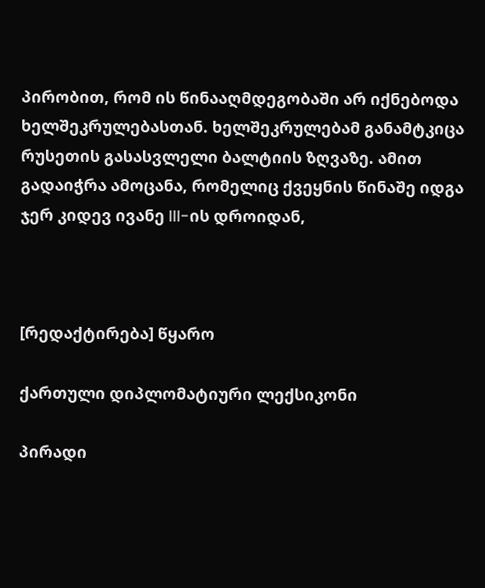პირობით, რომ ის წინააღმდეგობაში არ იქნებოდა ხელშეკრულებასთან. ხელშეკრულებამ განამტკიცა რუსეთის გასასვლელი ბალტიის ზღვაზე. ამით გადაიჭრა ამოცანა, რომელიც ქვეყნის წინაშე იდგა ჯერ კიდევ ივანე III-ის დროიდან,



[რედაქტირება] წყარო

ქართული დიპლომატიური ლექსიკონი

პირადი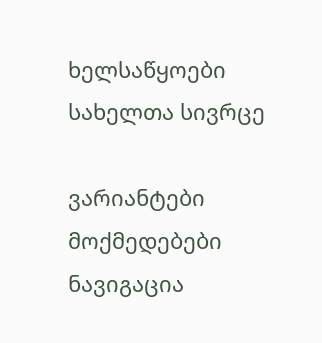ხელსაწყოები
სახელთა სივრცე

ვარიანტები
მოქმედებები
ნავიგაცია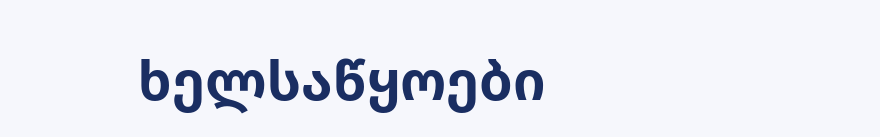ხელსაწყოები